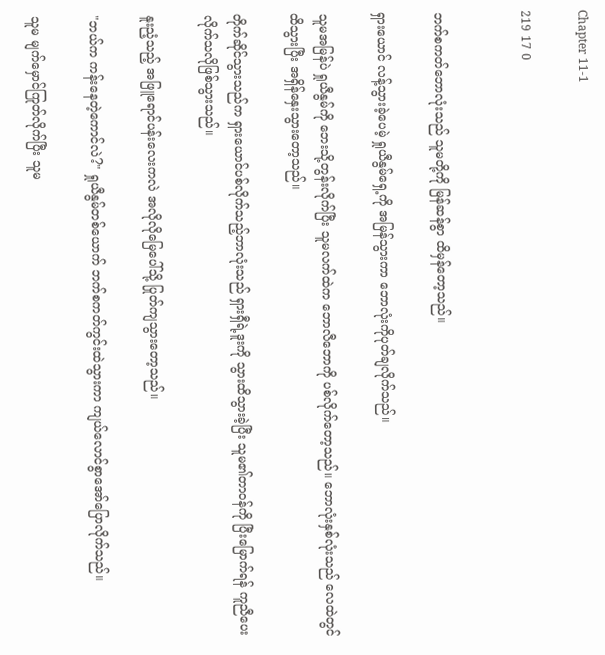Chapter 11-1

219 17 0


ဘက်စကတ်ဘောလုံးသည် သူမတို့ကို မြန်ဆန်စွာ ထိမှန်တော့သည်။

ရှားယောင် လန့်သွားခဲ့ပေမဲ့ ရှုယီနွမ်ရှေ့ကို အမြန်သွားကာ ဘောလုံးကိုပုတ်ချလိုက်သည်။

သူမအမြန်ပဲ ရှုယီနွမ်ကို ဘေးသို့တွန်းလိုက်ပြီး သူမလက်ထဲက ဘောလီဘောကို ပစ်လိုက်တော့သည်။ ဘောလုံးနှစ်လုံးသည် လေထဲတွင် ထိသွားပြီး အရှိန်နှေးသွားတော့သည်။

တိုက်ဆိုင်သွားသည်က ရှားယောင်ပစ်လိုက်သည့်ဘာလုံးသည် ရှားရှီရဲ့ဒူးကို သွားထိသွားခဲ့ပြီး သူမ၏တာဝန်ကို ပြီးမြောက်ရန် ကူညီပေးလိုက်သလိုဖြစ်သွားသည်။

နူးညံ့သည့် အဖြူရောင်ပန်းလေးကလဲ အလိုလိုမြေပေါ်သို့ ပြုတ်ကျသွားတော့သည်။

"ဘယ်က ကန်းနေတဲ့ကောင်လဲ?" ရှုယီနွမ်တစ်ယောက် ဘက်စကတ်ကွင်းထဲသွားကာ ကျယ်လောင်စွာအော်ပြောလိုက်သည်။

သူမ မျက်မှောင်ကြုတ်လိုက်ပြီး သူမ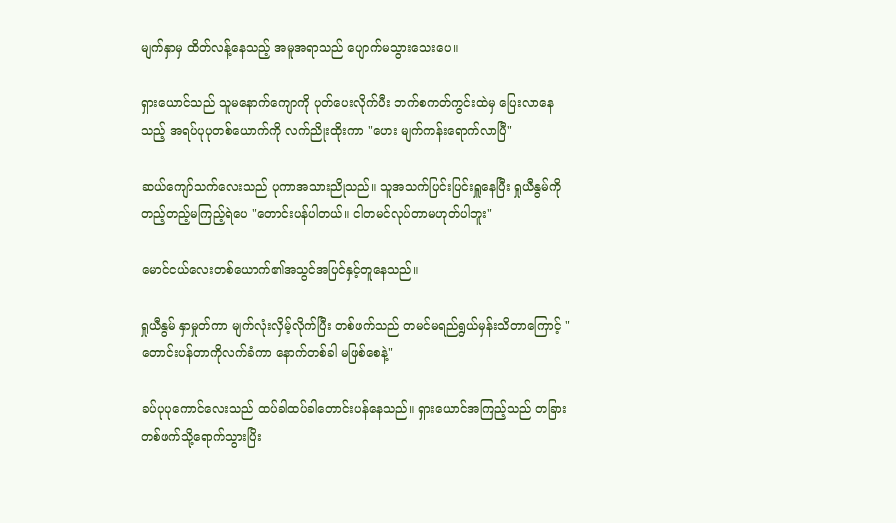မျက်နှာမှ ထိတ်လန့်နေသည့် အမူအရာသည် ပျောက်မသွားသေးပေ။

ရှားယောင်သည် သူမနောက်ကျောကို ပုတ်ပေးလိုက်ပီး ဘက်စကတ်ကွင်းထဲမှ ပြေးလာနေသည့် အရပ်ပုပုတစ်ယောက်ကို လက်ညိုးထိုးကာ "ဟေး မျက်ကန်းရောက်လာပြီ"

ဆယ်ကျော်သက်လေးသည် ပုကာအသားညိုသည်။ သူအသက်ပြင်းပြင်းရှူနေပြီး ရှုယီနွမ်ကို တည့်တည့်မကြည့်ရဲပေ "တောင်းပန်ပါတယ်။ ငါတမင်လုပ်တာမဟုတ်ပါဘူး"

မောင်ငယ်လေးတစ်ယောက်၏အသွင်အပြင်နှင့်တူနေသည်။

ရှုယီနွမ် နှာမှုတ်ကာ မျက်လုံးလှိမ့်လိုက်ပြီး တစ်ဖက်သည် တမင်မရည်ရွယ်မှန်းသိတာကြောင့် "တောင်းပန်တာကိုလက်ခံကာ နောက်တစ်ခါ မဖြစ်စေနဲ့"

ခပ်ပုပုကောင်လေးသည် ထပ်ခါထပ်ခါတောင်းပန်နေသည်။ ရှားယောင်အကြည့်သည် တခြားတစ်ဖက်သို့ရောက်သွားပြိး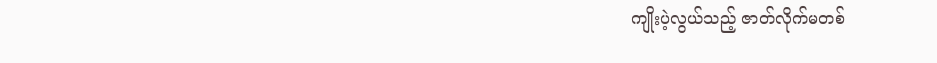ကျိုးပဲ့လွယ်သည့် ဇာတ်လိုက်မတစ်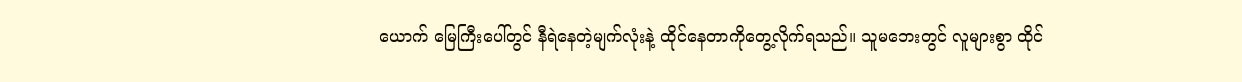ယောက် မြေကြီးပေါ်တွင် နီရဲနေတဲ့မျက်လုံးနဲ့ ထိုင်နေတာကိုတွေ့လိုက်ရသည်။ သူမဘေးတွင် လူများစွာ ထိုင်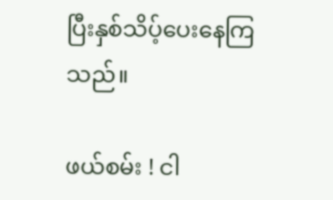ပြီးနှစ်သိပ့်ပေးနေကြသည်။

ဖယ်စမ်း ! ငါ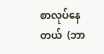စာလုပ်နေတယ်  (ဘာ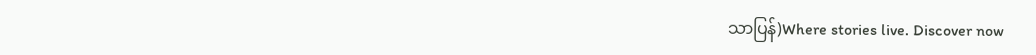သာပြန်)Where stories live. Discover now